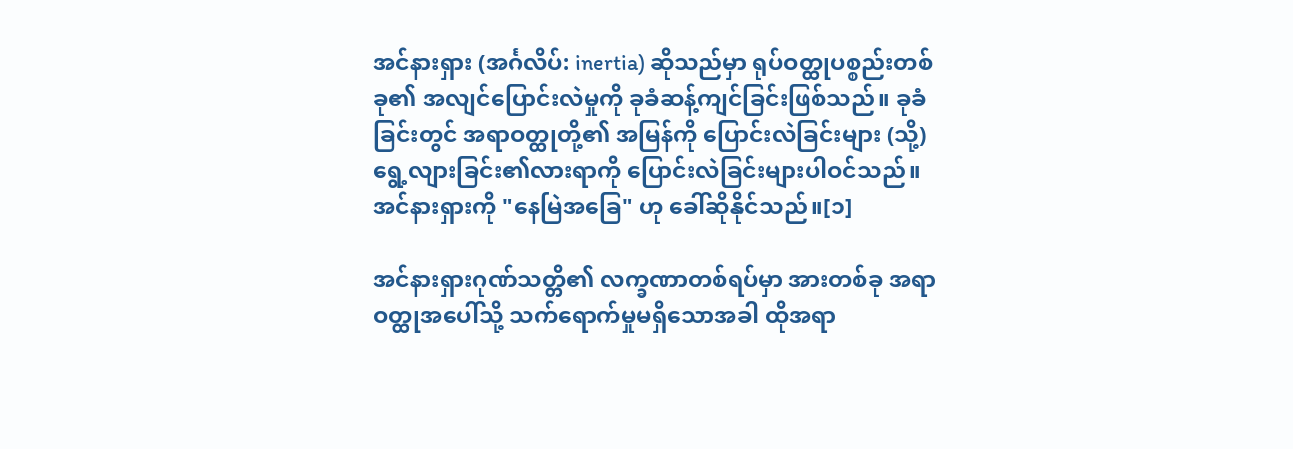အင်နားရှား (အင်္ဂလိပ်: inertia) ဆိုသည်မှာ ရုပ်ဝတ္ထုပစ္စည်းတစ်ခု၏ အလျင်ပြောင်းလဲမှုကို ခုခံဆန့်ကျင်ခြင်းဖြစ်သည်။ ခုခံခြင်းတွင် အရာဝတ္ထုတို့၏ အမြန်ကို ပြောင်းလဲခြင်းများ (သို့) ရွေ့လျားခြင်း၏လားရာကို ပြောင်းလဲခြင်းများပါဝင်သည်။ အင်နားရှားကို "နေမြဲအခြေ" ဟု ခေါ်ဆိုနိုင်သည်။[၁]

အင်နားရှားဂုဏ်သတ္တိ၏ လက္ခဏာတစ်ရပ်မှာ အားတစ်ခု အရာဝတ္ထုအပေါ်သို့ သက်ရောက်မှုမရှိသောအခါ ထိုအရာ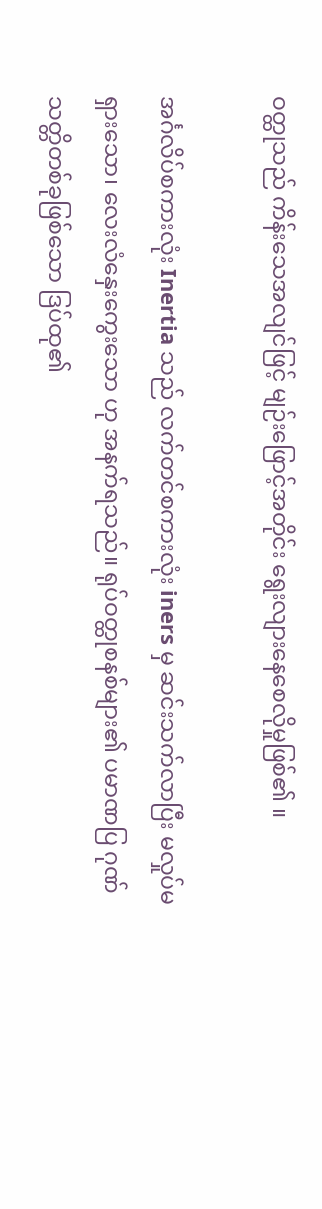ဝတ္ထုသည် ကိန်းသေအလျင်ဖြင့် မျဉ်းဖြောင့်အတိုင်း ရွေးလျားနေစေလိုမှုဖြစ်၏ ။

အင်္ဂလိပ်စကားလုံး Inertia သည် လက်တင်စကားလုံး iners မှ ဆင်းသက်လာပြီး မလှုပ်မရှားသော၊ လေးလံနှေးကွေးသော ဟု အနက်ရသည်။ ရုပ်ဝတ္ထုစနစ်များ၏ ပမာဏပြ ဂုဏ်သတ္တိတစ်ခုဖြစ်သော ဒြပ်ထု၏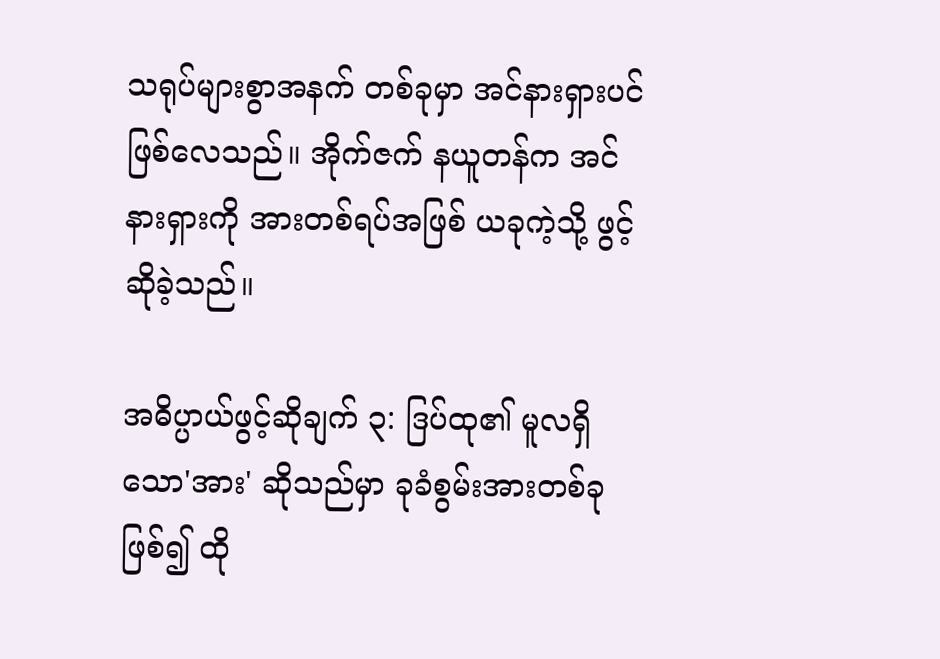သရုပ်များစွာအနက် တစ်ခုမှာ အင်နားရှားပင်ဖြစ်လေသည်။ အိုက်ဇက် နယူတန်က အင်နားရှားကို အားတစ်ရပ်အဖြစ် ယခုကဲ့သို့ ဖွင့်ဆိုခဲ့သည်။

အဓိပ္ပာယ်ဖွင့်ဆိုချက် ၃: ဒြပ်ထု၏ မူလရှိသော'အား' ဆိုသည်မှာ ခုခံစွမ်းအားတစ်ခုဖြစ်၍ ထို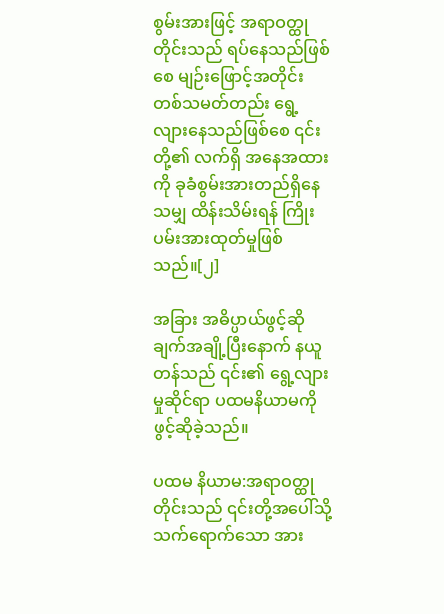စွမ်းအားဖြင့် အရာဝတ္ထုတိုင်းသည် ရပ်နေသည်ဖြစ်စေ မျဉ်းဖြောင့်အတိုင်း တစ်သမတ်တည်း ရွေ့လျားနေသည်ဖြစ်စေ ၎င်းတို့၏ လက်ရှိ အနေအထားကို ခုခံစွမ်းအားတည်ရှိနေသမျှ ထိန်းသိမ်းရန် ကြိုးပမ်းအားထုတ်မှုဖြစ်သည်။[၂]

အခြား အဓိပ္ပာယ်ဖွင့်ဆိုချက်အချို့ပြီးနောက် နယူတန်သည် ၎င်း၏ ရွေ့လျားမှုဆိုင်ရာ ပထမနိယာမကို ဖွင့်ဆိုခဲ့သည်။

ပထမ နိယာမ:အရာဝတ္ထုတိုင်းသည် ၎င်းတို့အပေါ်သို့ သက်ရောက်သော အား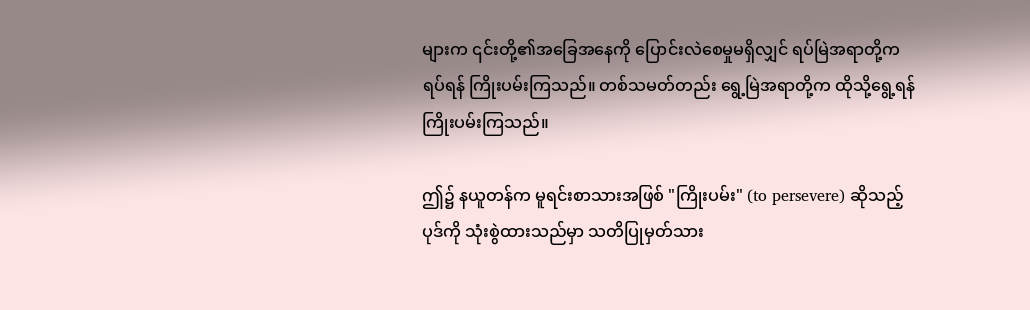များက ၎င်းတို့၏အခြေအနေကို ပြောင်းလဲစေမှုမရှိလျှင် ရပ်မြဲအရာတို့က ရပ်ရန် ကြိုးပမ်းကြသည်။ တစ်သမတ်တည်း ရွေ့မြဲအရာတို့က ထိုသို့ရွေ့ရန် ကြိုးပမ်းကြသည်။

ဤ၌ နယူတန်က မူရင်းစာသားအဖြစ် "ကြိုးပမ်း" (to persevere) ဆိုသည့် ပုဒ်ကို သုံးစွဲထားသည်မှာ သတိပြုမှတ်သား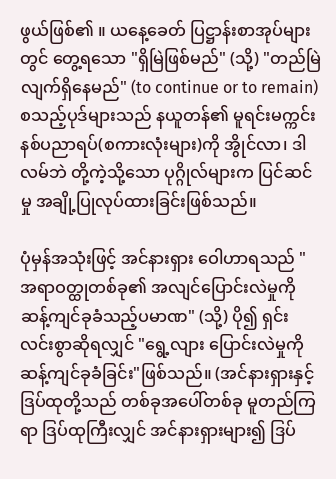ဖွယ်ဖြစ်၏ ။ ယနေ့ခေတ် ပြဋ္ဌာန်းစာအုပ်များတွင် တွေ့ရသော "ရှိမြဲဖြစ်မည်" (သို့) "တည်မြဲလျက်ရှိနေမည်" (to continue or to remain) စသည့်ပုဒ်များသည် နယူတန်၏ မူရင်းမက္ကင်းနစ်ပညာရပ်(စကားလုံးများ)ကို အွိုင်လာ၊ ဒါလမ်ဘဲ တို့ကဲ့သို့သော ပုဂ္ဂိုလ်များက ပြင်ဆင်မှု အချို့ပြုလုပ်ထားခြင်းဖြစ်သည်။

ပုံမှန်အသုံးဖြင့် အင်နားရှား ဝေါဟာရသည် "အရာဝတ္ထုတစ်ခု၏ အလျင်ပြောင်းလဲမှုကို ဆန့်ကျင်ခုခံသည့်ပမာဏ" (သို့) ပို၍ ရှင်းလင်းစွာဆိုရလျှင် "ရွေ့လျား ပြောင်းလဲမှုကို ဆန့်ကျင်ခုခံခြင်း"ဖြစ်သည်။ (အင်နားရှားနှင့် ဒြပ်ထုတို့သည် တစ်ခုအပေါ်တစ်ခု မူတည်ကြရာ ဒြပ်ထုကြီးလျှင် အင်နားရှားများ၍ ဒြပ်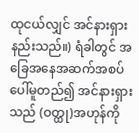ထုငယ်လျှင် အင်နားရှား နည်းသည်။) ရံခါတွင် အခြေအနေအဆက်အစပ်ပေါ်မူတည်၍ အင်နားရှားသည် (ဝတ္ထု)အဟုန်ကို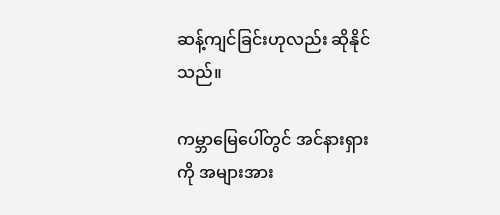ဆန့်ကျင်ခြင်းဟုလည်း ဆိုနိုင်သည်။

ကမ္ဘာမြေပေါ်တွင် အင်နားရှားကို အများအား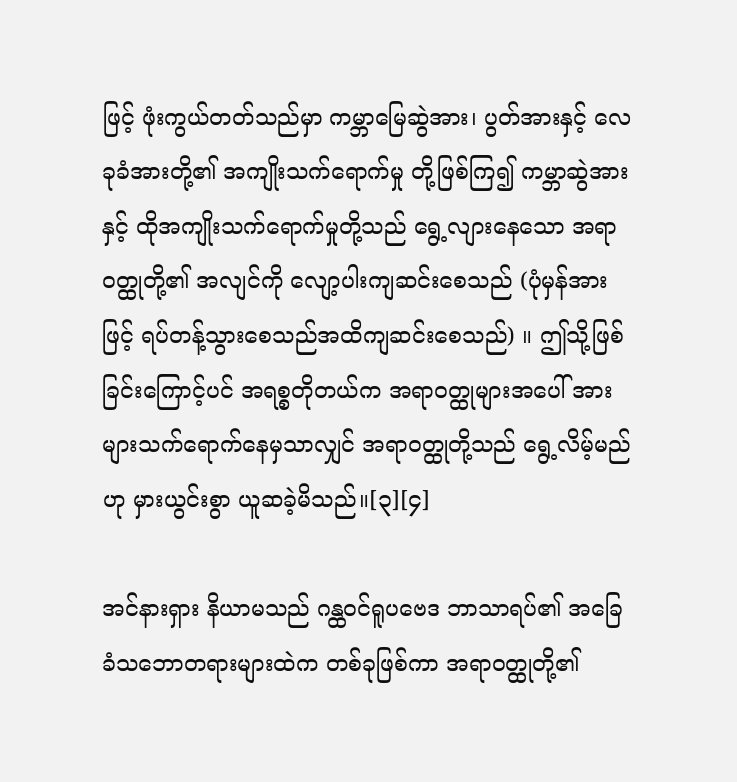ဖြင့် ဖုံးကွယ်တတ်သည်မှာ ကမ္ဘာမြေဆွဲအား၊ ပွတ်အားနှင့် လေခုခံအားတို့၏ အကျိုးသက်ရောက်မှု တို့ဖြစ်ကြ၍ ကမ္ဘာဆွဲအားနှင့် ထိုအကျိုးသက်ရောက်မှုတို့သည် ရွေ့လျားနေသော အရာဝတ္ထုတို့၏ အလျင်ကို လျော့ပါးကျဆင်းစေသည် (ပုံမှန်အားဖြင့် ရပ်တန့်သွားစေသည်အထိကျဆင်းစေသည်) ။ ဤသို့ဖြစ်ခြင်းကြောင့်ပင် အရစ္စတိုတယ်က အရာဝတ္ထုများအပေါ် အားများသက်ရောက်နေမှသာလျှင် အရာဝတ္ထုတို့သည် ရွေ့လိမ့်မည်ဟု မှားယွင်းစွာ ယူဆခဲ့မိသည်။[၃][၄]

အင်နားရှား နိယာမသည် ဂန္ထဝင်ရူပဗေဒ ဘာသာရပ်၏ အခြေခံသဘောတရားများထဲက တစ်ခုဖြစ်ကာ အရာဝတ္ထုတို့၏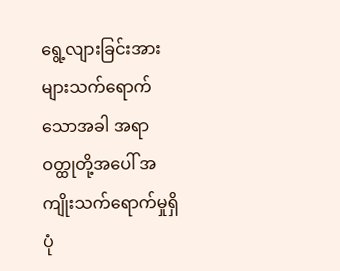ရွေ့လျားခြင်းအားများသက်ရောက်သောအခါ အရာဝတ္ထုတို့အပေါ် အကျိုးသက်ရောက်မှုရှိပုံ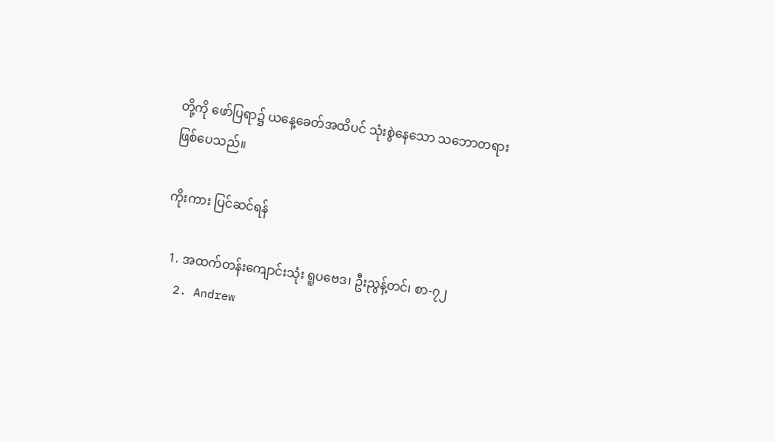တို့ကို ဖော်ပြရာ၌ ယနေ့ခေတ်အထိပင် သုံးစွဲနေသော သဘောတရားဖြစ်ပေသည်။

ကိုးကား ပြင်ဆင်ရန်

  1. အထက်တန်းကျောင်းသုံး ရူပဗေဒ၊ ဦးညွန့်တင်၊ စာ-၇၂
  2. Andrew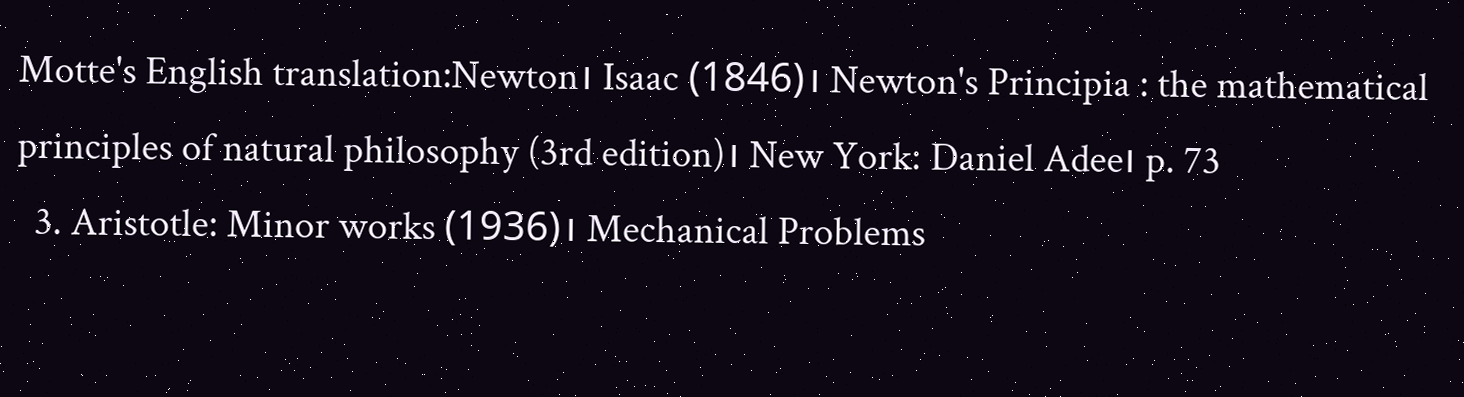Motte's English translation:Newton၊ Isaac (1846)၊ Newton's Principia : the mathematical principles of natural philosophy (3rd edition)၊ New York: Daniel Adee၊ p. 73
  3. Aristotle: Minor works (1936)၊ Mechanical Problems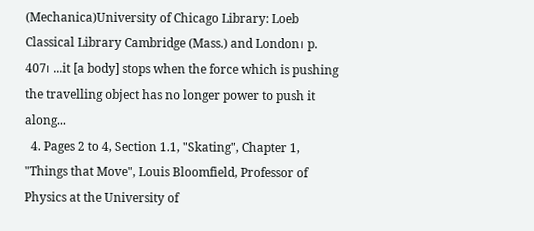(Mechanica)University of Chicago Library: Loeb Classical Library Cambridge (Mass.) and London၊ p. 407၊ ...it [a body] stops when the force which is pushing the travelling object has no longer power to push it along...
  4. Pages 2 to 4, Section 1.1, "Skating", Chapter 1, "Things that Move", Louis Bloomfield, Professor of Physics at the University of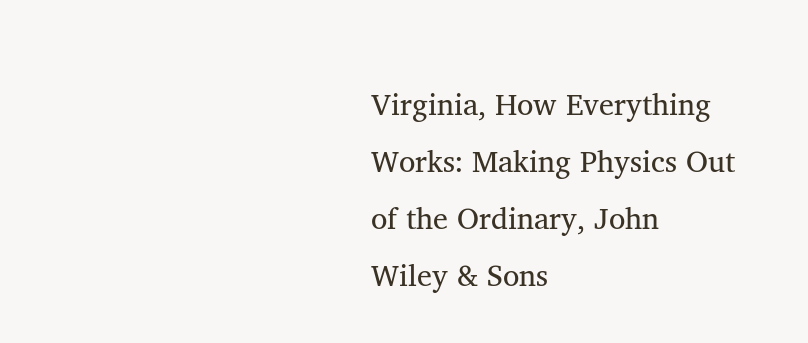Virginia, How Everything Works: Making Physics Out of the Ordinary, John Wiley & Sons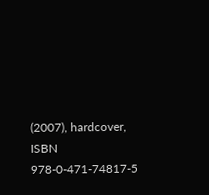(2007), hardcover, ISBN 978-0-471-74817-5